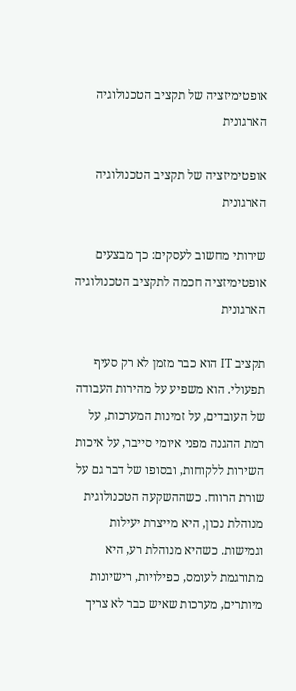אופטימיזציה של תקציב הטכנולוגיה הארגונית

אופטימיזציה של תקציב הטכנולוגיה הארגונית

שירותי מחשוב לעסקים: כך מבצעים אופטימיזציה חכמה לתקציב הטכנולוגיה הארגונית

תקציב IT הוא כבר מזמן לא רק סעיף תפעולי. הוא משפיע על מהירות העבודה של העובדים, על זמינות המערכות, על רמת ההגנה מפני איומי סייבר, על איכות השירות ללקוחות, ובסופו של דבר גם על שורת הרווח. כשההשקעה הטכנולוגית מנוהלת נכון, היא מייצרת יעילות וגמישות. כשהיא מנוהלת רע, היא מתורגמת לעומס, כפילויות, רישיונות מיותרים, מערכות שאיש כבר לא צריך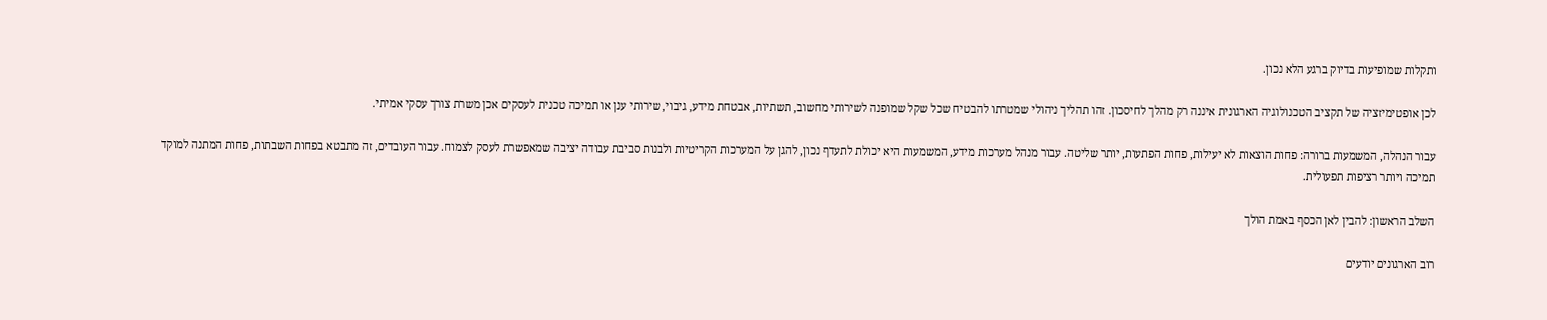ותקלות שמופיעות בדיוק ברגע הלא נכון.

לכן אופטימיזציה של תקציב הטכנולוגיה הארגונית איננה רק מהלך לחיסכון. זהו תהליך ניהולי שמטרתו להבטיח שכל שקל שמופנה לשירותי מחשוב, תשתיות, אבטחת מידע, גיבוי, שירותי ענן או תמיכה טכנית לעסקים אכן משרת צורך עסקי אמיתי.

עבור הנהלה, המשמעות ברורה: פחות הוצאות לא יעילות, פחות הפתעות, יותר שליטה. עבור מנהל מערכות מידע, המשמעות היא יכולת לתעדף נכון, להגן על המערכות הקריטיות ולבנות סביבת עבודה יציבה שמאפשרת לעסק לצמוח. עבור העובדים, זה מתבטא בפחות השבתות, פחות המתנה למוקד תמיכה ויותר רציפות תפעולית.

השלב הראשון: להבין לאן הכסף באמת הולך

רוב הארגונים יודעים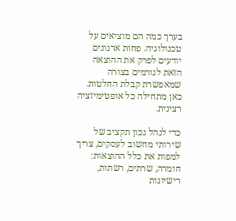בערך כמה הם מוציאים על טכנולוגיה. פחות ארגונים יודעים לפרק את ההוצאה הזאת לגורמים בצורה שמאפשרת קבלת החלטות. כאן מתחילה כל אופטימיזציה רצינית.

כדי לנהל נכון תקציב של שירותי מחשוב לעסקים, צריך למפות את כלל ההוצאות: חומרה, שרתים, רשתות, רישיונות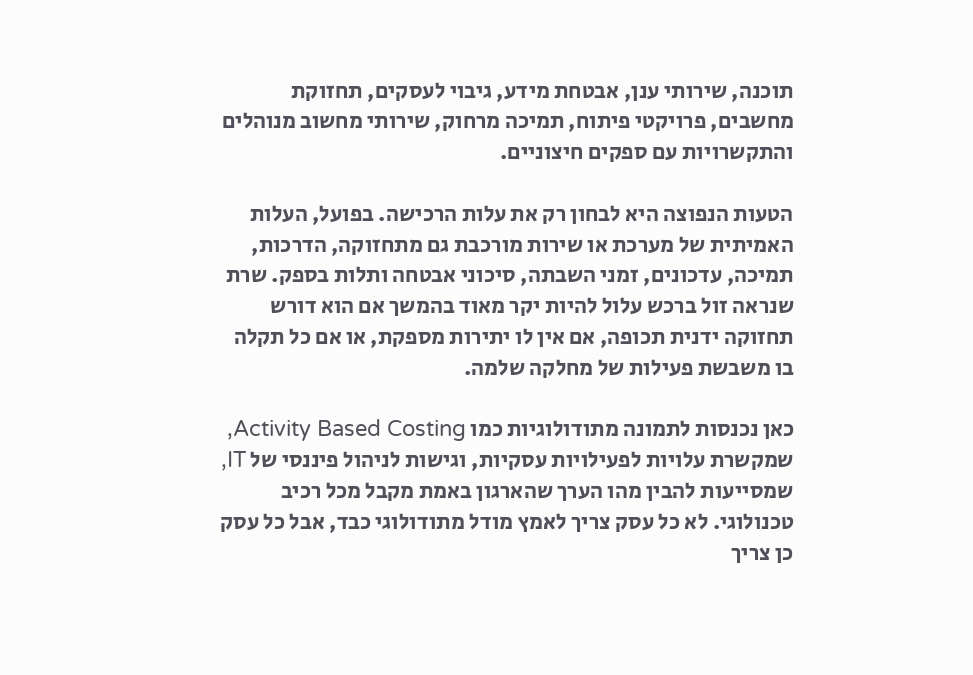תוכנה, שירותי ענן, אבטחת מידע, גיבוי לעסקים, תחזוקת מחשבים, פרויקטי פיתוח, תמיכה מרחוק, שירותי מחשוב מנוהלים והתקשרויות עם ספקים חיצוניים.

הטעות הנפוצה היא לבחון רק את עלות הרכישה. בפועל, העלות האמיתית של מערכת או שירות מורכבת גם מתחזוקה, הדרכות, תמיכה, עדכונים, זמני השבתה, סיכוני אבטחה ותלות בספק. שרת שנראה זול ברכש עלול להיות יקר מאוד בהמשך אם הוא דורש תחזוקה ידנית תכופה, אם אין לו יתירות מספקת, או אם כל תקלה בו משבשת פעילות של מחלקה שלמה.

כאן נכנסות לתמונה מתודולוגיות כמו Activity Based Costing, שמקשרת עלויות לפעילויות עסקיות, וגישות לניהול פיננסי של IT, שמסייעות להבין מהו הערך שהארגון באמת מקבל מכל רכיב טכנולוגי. לא כל עסק צריך לאמץ מודל מתודולוגי כבד, אבל כל עסק כן צריך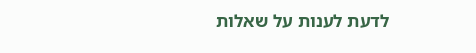לדעת לענות על שאלות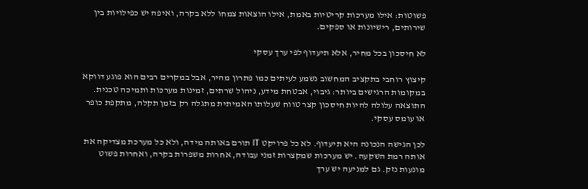פשוטות: אילו מערכות קריטיות באמת, אילו הוצאות צמחו ללא בקרה, ואיפה יש כפילויות בין שירותים, רישיונות או ספקים.

לא חיסכון בכל מחיר, אלא תיעדוף לפי ערך עסקי

קיצוץ רוחבי בתקציב המחשוב נשמע לעיתים כמו פתרון מהיר, אבל במקרים רבים הוא פוגע דווקא במקומות הרגישים ביותר: גיבוי, אבטחת מידע, ניהול שרתים, זמינות מערכות ותמיכה טכנית. התוצאה עלולה להיות חיסכון קצר טווח שעלותו האמיתית מתגלה רק בזמן תקלה, מתקפת כופר או עומס עסקי.

לכן הגישה הנכונה היא תיעדוף. לא כל פרויקט IT תורם באותה מידה, ולא כל מערכת מצדיקה את אותה רמת השקעה. יש מערכות שמקצרות זמני עבודה, אחרות משפרות בקרה, ואחרות פשוט מונעות נזק. גם למניעה יש ערך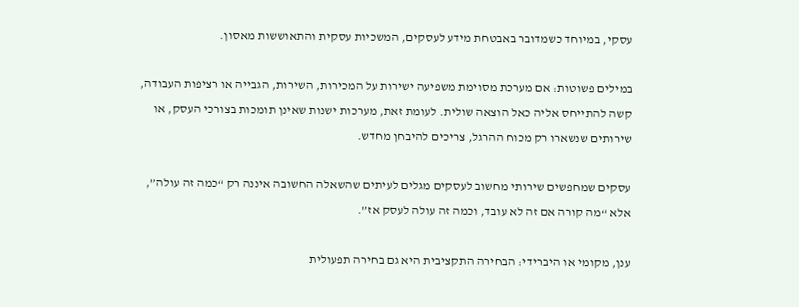עסקי, במיוחד כשמדובר באבטחת מידע לעסקים, המשכיות עסקית והתאוששות מאסון.

במילים פשוטות: אם מערכת מסוימת משפיעה ישירות על המכירות, השירות, הגבייה או רציפות העבודה, קשה להתייחס אליה כאל הוצאה שולית. לעומת זאת, מערכות ישנות שאינן תומכות בצורכי העסק, או שירותים שנשארו רק מכוח ההרגל, צריכים להיבחן מחדש.

עסקים שמחפשים שירותי מחשוב לעסקים מגלים לעיתים שהשאלה החשובה איננה רק “כמה זה עולה”, אלא “מה קורה אם זה לא עובד, וכמה זה עולה לעסק אז”.

ענן, מקומי או היברידי: הבחירה התקציבית היא גם בחירה תפעולית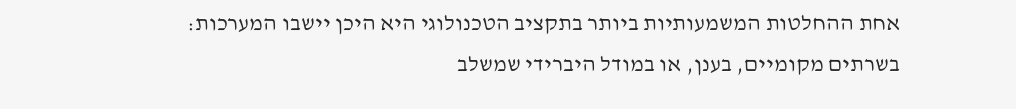אחת ההחלטות המשמעותיות ביותר בתקציב הטכנולוגי היא היכן יישבו המערכות: בשרתים מקומיים, בענן, או במודל היברידי שמשלב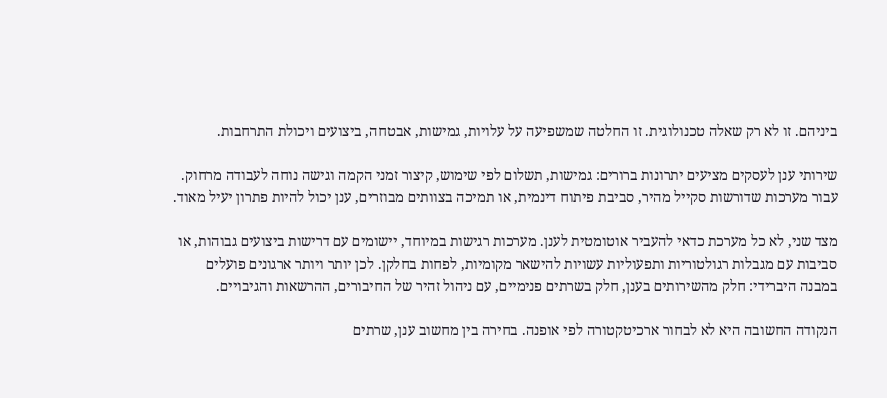ביניהם. זו לא רק שאלה טכנולוגית. זו החלטה שמשפיעה על עלויות, גמישות, אבטחה, ביצועים ויכולת התרחבות.

שירותי ענן לעסקים מציעים יתרונות ברורים: גמישות, תשלום לפי שימוש, קיצור זמני הקמה וגישה נוחה לעבודה מרחוק. עבור מערכות שדורשות סקייל מהיר, סביבת פיתוח דינמית, או תמיכה בצוותים מבוזרים, ענן יכול להיות פתרון יעיל מאוד.

מצד שני, לא כל מערכת כדאי להעביר אוטומטית לענן. מערכות רגישות במיוחד, יישומים עם דרישות ביצועים גבוהות, או סביבות עם מגבלות רגולטוריות ותפעוליות עשויות להישאר מקומיות, לפחות בחלקן. לכן יותר ויותר ארגונים פועלים במבנה היברידי: חלק מהשירותים בענן, חלק בשרתים פנימיים, עם ניהול זהיר של החיבורים, ההרשאות והגיבויים.

הנקודה החשובה היא לא לבחור ארכיטקטורה לפי אופנה. בחירה בין מחשוב ענן, שרתים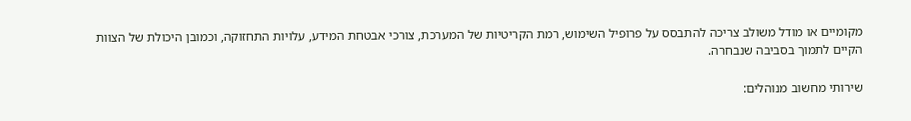מקומיים או מודל משולב צריכה להתבסס על פרופיל השימוש, רמת הקריטיות של המערכת, צורכי אבטחת המידע, עלויות התחזוקה, וכמובן היכולת של הצוות הקיים לתמוך בסביבה שנבחרה.

שירותי מחשוב מנוהלים: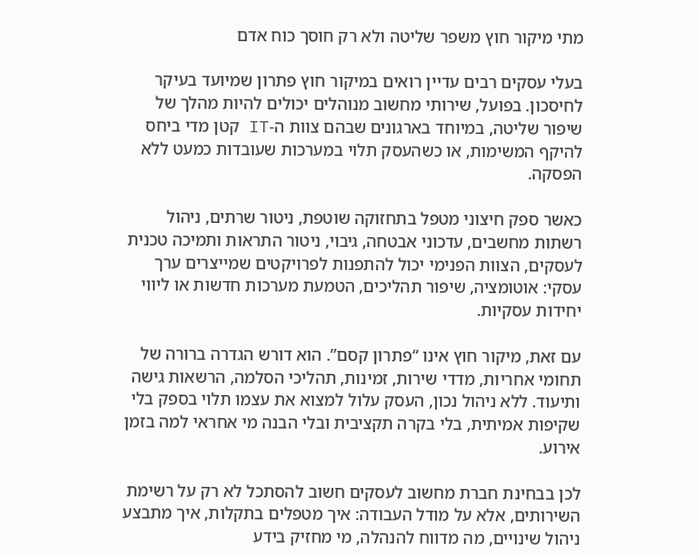מתי מיקור חוץ משפר שליטה ולא רק חוסך כוח אדם

בעלי עסקים רבים עדיין רואים במיקור חוץ פתרון שמיועד בעיקר לחיסכון. בפועל, שירותי מחשוב מנוהלים יכולים להיות מהלך של שיפור שליטה, במיוחד בארגונים שבהם צוות ה-IT קטן מדי ביחס להיקף המשימות, או כשהעסק תלוי במערכות שעובדות כמעט ללא הפסקה.

כאשר ספק חיצוני מטפל בתחזוקה שוטפת, ניטור שרתים, ניהול רשתות מחשבים, עדכוני אבטחה, גיבוי, ניטור התראות ותמיכה טכנית לעסקים, הצוות הפנימי יכול להתפנות לפרויקטים שמייצרים ערך עסקי: אוטומציה, שיפור תהליכים, הטמעת מערכות חדשות או ליווי יחידות עסקיות.

עם זאת, מיקור חוץ אינו “פתרון קסם”. הוא דורש הגדרה ברורה של תחומי אחריות, מדדי שירות, זמינות, תהליכי הסלמה, הרשאות גישה ותיעוד. ללא ניהול נכון, העסק עלול למצוא את עצמו תלוי בספק בלי שקיפות אמיתית, בלי בקרה תקציבית ובלי הבנה מי אחראי למה בזמן אירוע.

לכן בבחינת חברת מחשוב לעסקים חשוב להסתכל לא רק על רשימת השירותים, אלא על מודל העבודה: איך מטפלים בתקלות, איך מתבצע ניהול שינויים, מה מדווח להנהלה, מי מחזיק בידע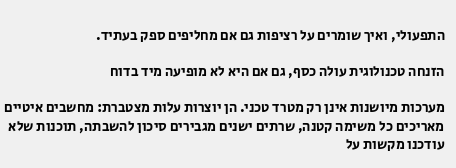התפעולי, ואיך שומרים על רציפות גם אם מחליפים ספק בעתיד.

הזנחה טכנולוגית עולה כסף, גם אם היא לא מופיעה מיד בדוח

מערכות מיושנות אינן רק מטרד טכני. הן יוצרות עלות מצטברת: מחשבים איטיים מאריכים כל משימה קטנה, שרתים ישנים מגבירים סיכון להשבתה, תוכנות שלא עודכנו מקשות על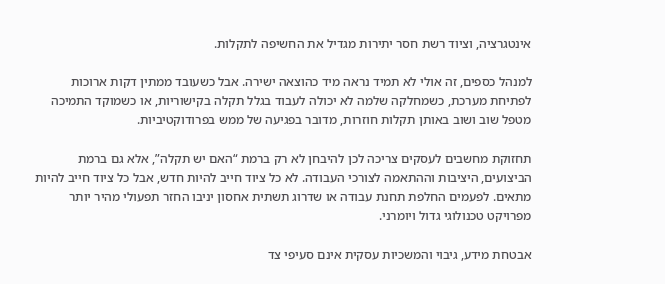אינטגרציה, וציוד רשת חסר יתירות מגדיל את החשיפה לתקלות.

למנהל כספים, זה אולי לא תמיד נראה מיד כהוצאה ישירה. אבל כשעובד ממתין דקות ארוכות לפתיחת מערכת, כשמחלקה שלמה לא יכולה לעבוד בגלל תקלה בקישוריות, או כשמוקד התמיכה מטפל שוב ושוב באותן תקלות חוזרות, מדובר בפגיעה של ממש בפרודוקטיביות.

תחזוקת מחשבים לעסקים צריכה לכן להיבחן לא רק ברמת “האם יש תקלה”, אלא גם ברמת הביצועים, היציבות וההתאמה לצורכי העבודה. לא כל ציוד חייב להיות חדש, אבל כל ציוד חייב להיות מתאים. לפעמים החלפת תחנת עבודה או שדרוג תשתית אחסון יניבו החזר תפעולי מהיר יותר מפרויקט טכנולוגי גדול ויומרני.

אבטחת מידע, גיבוי והמשכיות עסקית אינם סעיפי צד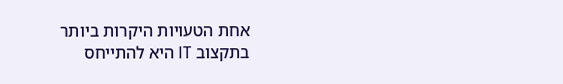אחת הטעויות היקרות ביותר בתקצוב IT היא להתייחס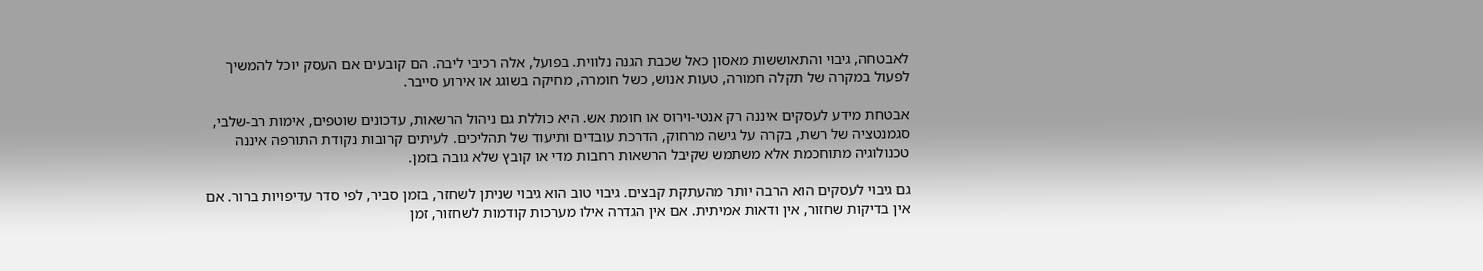לאבטחה, גיבוי והתאוששות מאסון כאל שכבת הגנה נלווית. בפועל, אלה רכיבי ליבה. הם קובעים אם העסק יוכל להמשיך לפעול במקרה של תקלה חמורה, טעות אנוש, כשל חומרה, מחיקה בשוגג או אירוע סייבר.

אבטחת מידע לעסקים איננה רק אנטי-וירוס או חומת אש. היא כוללת גם ניהול הרשאות, עדכונים שוטפים, אימות רב-שלבי, סגמנטציה של רשת, בקרה על גישה מרחוק, הדרכת עובדים ותיעוד של תהליכים. לעיתים קרובות נקודת התורפה איננה טכנולוגיה מתוחכמת אלא משתמש שקיבל הרשאות רחבות מדי או קובץ שלא גובה בזמן.

גם גיבוי לעסקים הוא הרבה יותר מהעתקת קבצים. גיבוי טוב הוא גיבוי שניתן לשחזר, בזמן סביר, לפי סדר עדיפויות ברור. אם אין בדיקות שחזור, אין ודאות אמיתית. אם אין הגדרה אילו מערכות קודמות לשחזור, זמן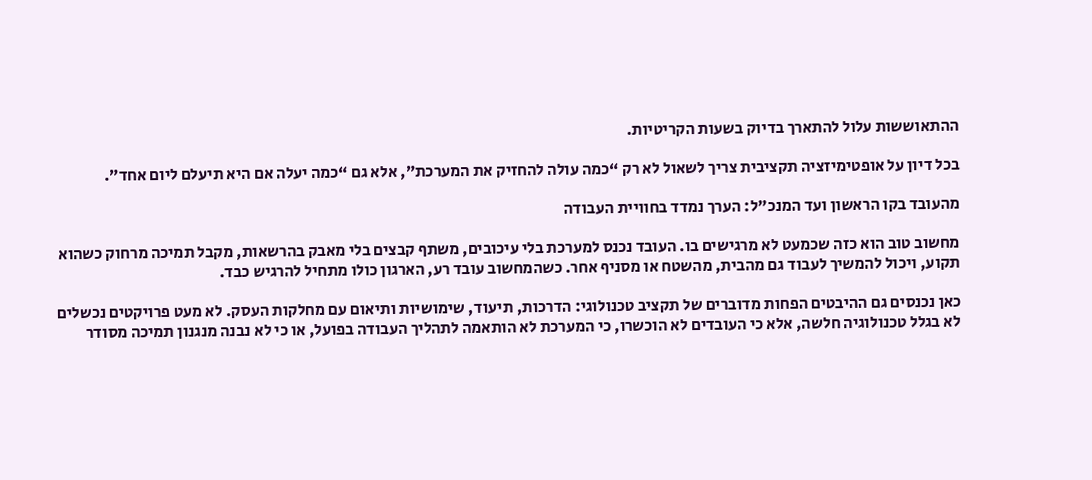ההתאוששות עלול להתארך בדיוק בשעות הקריטיות.

בכל דיון על אופטימיזציה תקציבית צריך לשאול לא רק “כמה עולה להחזיק את המערכת”, אלא גם “כמה יעלה אם היא תיעלם ליום אחד”.

מהעובד בקו הראשון ועד המנכ"ל: הערך נמדד בחוויית העבודה

מחשוב טוב הוא כזה שכמעט לא מרגישים בו. העובד נכנס למערכת בלי עיכובים, משתף קבצים בלי מאבק בהרשאות, מקבל תמיכה מרחוק כשהוא תקוע, ויכול להמשיך לעבוד גם מהבית, מהשטח או מסניף אחר. כשהמחשוב עובד רע, הארגון כולו מתחיל להרגיש כבד.

כאן נכנסים גם ההיבטים הפחות מדוברים של תקציב טכנולוגי: הדרכות, תיעוד, שימושיות ותיאום עם מחלקות העסק. לא מעט פרויקטים נכשלים לא בגלל טכנולוגיה חלשה, אלא כי העובדים לא הוכשרו, כי המערכת לא הותאמה לתהליך העבודה בפועל, או כי לא נבנה מנגנון תמיכה מסודר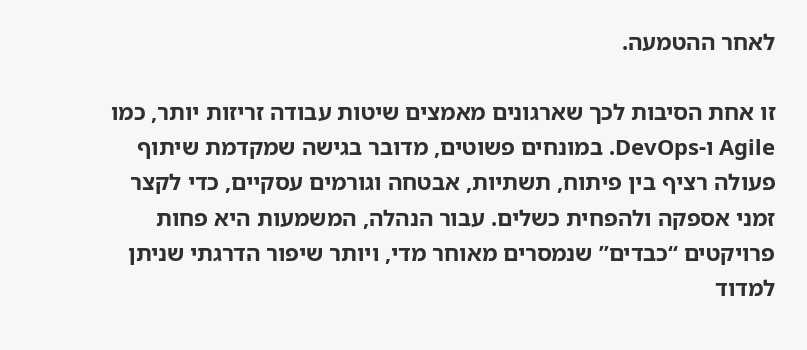לאחר ההטמעה.

זו אחת הסיבות לכך שארגונים מאמצים שיטות עבודה זריזות יותר, כמו Agile ו-DevOps. במונחים פשוטים, מדובר בגישה שמקדמת שיתוף פעולה רציף בין פיתוח, תשתיות, אבטחה וגורמים עסקיים, כדי לקצר זמני אספקה ולהפחית כשלים. עבור הנהלה, המשמעות היא פחות פרויקטים “כבדים” שנמסרים מאוחר מדי, ויותר שיפור הדרגתי שניתן למדוד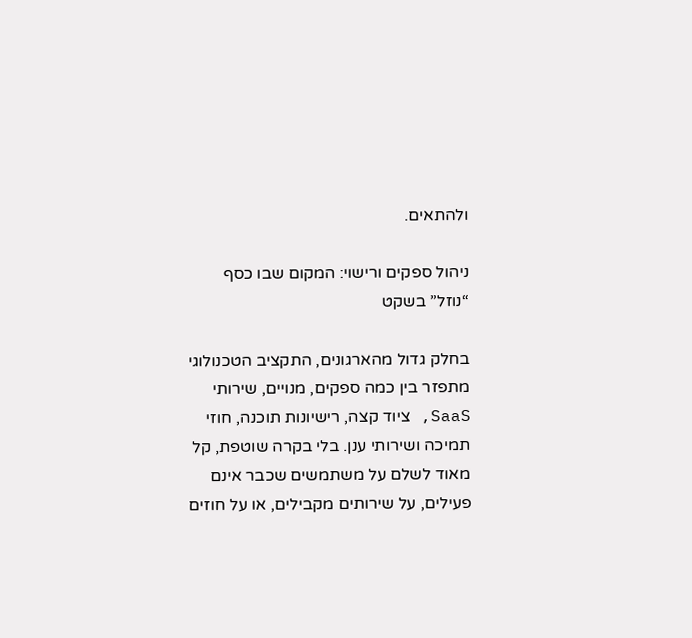ולהתאים.

ניהול ספקים ורישוי: המקום שבו כסף “נוזל” בשקט

בחלק גדול מהארגונים, התקציב הטכנולוגי מתפזר בין כמה ספקים, מנויים, שירותי SaaS, ציוד קצה, רישיונות תוכנה, חוזי תמיכה ושירותי ענן. בלי בקרה שוטפת, קל מאוד לשלם על משתמשים שכבר אינם פעילים, על שירותים מקבילים, או על חוזים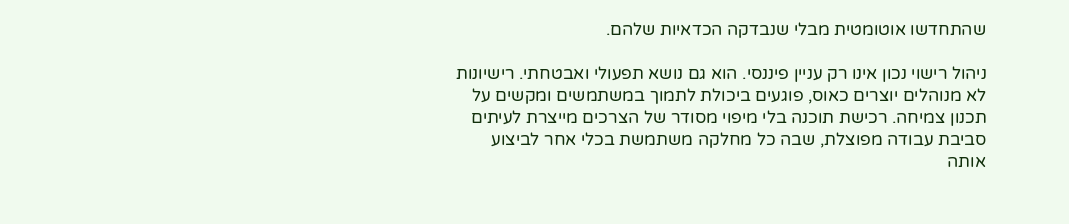שהתחדשו אוטומטית מבלי שנבדקה הכדאיות שלהם.

ניהול רישוי נכון אינו רק עניין פיננסי. הוא גם נושא תפעולי ואבטחתי. רישיונות לא מנוהלים יוצרים כאוס, פוגעים ביכולת לתמוך במשתמשים ומקשים על תכנון צמיחה. רכישת תוכנה בלי מיפוי מסודר של הצרכים מייצרת לעיתים סביבת עבודה מפוצלת, שבה כל מחלקה משתמשת בכלי אחר לביצוע אותה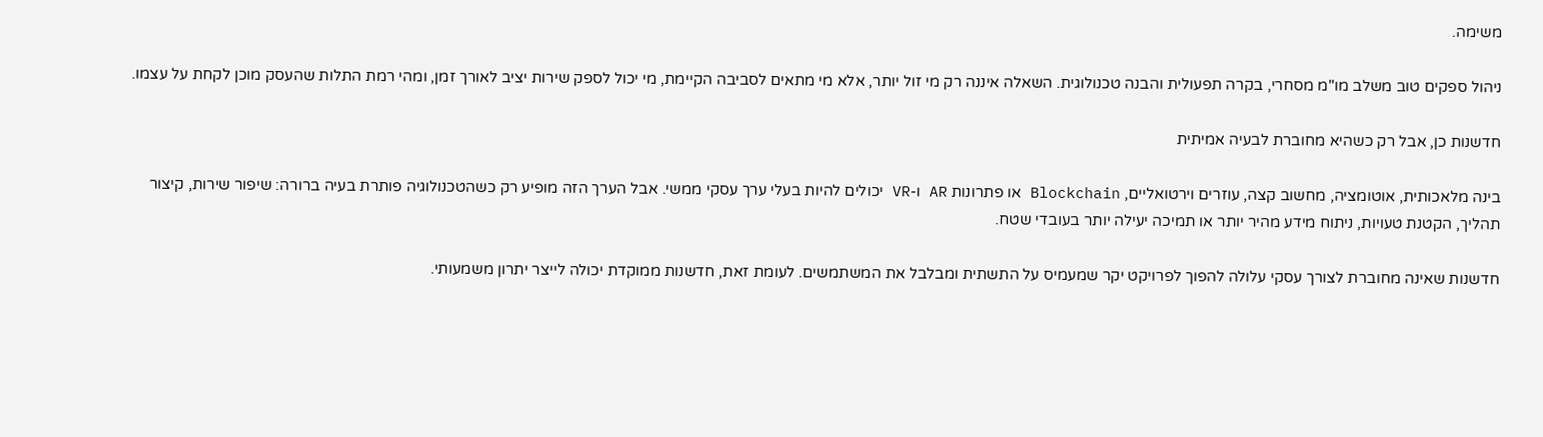משימה.

ניהול ספקים טוב משלב מו"מ מסחרי, בקרה תפעולית והבנה טכנולוגית. השאלה איננה רק מי זול יותר, אלא מי מתאים לסביבה הקיימת, מי יכול לספק שירות יציב לאורך זמן, ומהי רמת התלות שהעסק מוכן לקחת על עצמו.

חדשנות כן, אבל רק כשהיא מחוברת לבעיה אמיתית

בינה מלאכותית, אוטומציה, מחשוב קצה, עוזרים וירטואליים, Blockchain או פתרונות AR ו-VR יכולים להיות בעלי ערך עסקי ממשי. אבל הערך הזה מופיע רק כשהטכנולוגיה פותרת בעיה ברורה: שיפור שירות, קיצור תהליך, הקטנת טעויות, ניתוח מידע מהיר יותר או תמיכה יעילה יותר בעובדי שטח.

חדשנות שאינה מחוברת לצורך עסקי עלולה להפוך לפרויקט יקר שמעמיס על התשתית ומבלבל את המשתמשים. לעומת זאת, חדשנות ממוקדת יכולה לייצר יתרון משמעותי.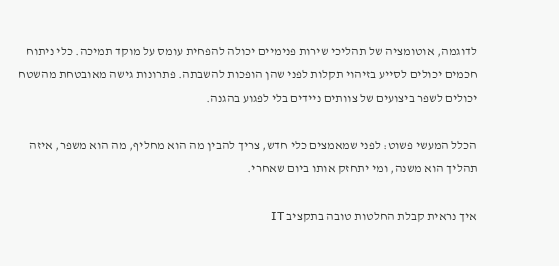לדוגמה, אוטומציה של תהליכי שירות פנימיים יכולה להפחית עומס על מוקד תמיכה. כלי ניתוח חכמים יכולים לסייע בזיהוי תקלות לפני שהן הופכות להשבתה. פתרונות גישה מאובטחת מהשטח יכולים לשפר ביצועים של צוותים ניידים בלי לפגוע בהגנה.

הכלל המעשי פשוט: לפני שמאמצים כלי חדש, צריך להבין מה הוא מחליף, מה הוא משפר, איזה תהליך הוא משנה, ומי יתחזק אותו ביום שאחרי.

איך נראית קבלת החלטות טובה בתקציב IT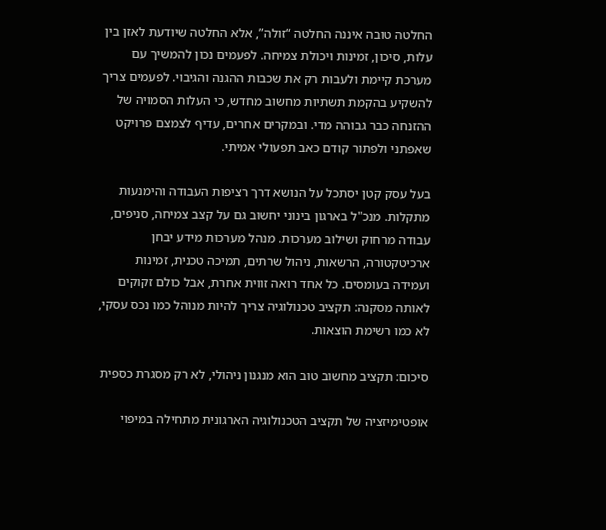החלטה טובה איננה החלטה “זולה”, אלא החלטה שיודעת לאזן בין עלות, סיכון, זמינות ויכולת צמיחה. לפעמים נכון להמשיך עם מערכת קיימת ולעבות רק את שכבות ההגנה והגיבוי. לפעמים צריך להשקיע בהקמת תשתיות מחשוב מחדש, כי העלות הסמויה של ההזנחה כבר גבוהה מדי. ובמקרים אחרים, עדיף לצמצם פרויקט שאפתני ולפתור קודם כאב תפעולי אמיתי.

בעל עסק קטן יסתכל על הנושא דרך רציפות העבודה והימנעות מתקלות. מנכ"ל בארגון בינוני יחשוב גם על קצב צמיחה, סניפים, עבודה מרחוק ושילוב מערכות. מנהל מערכות מידע יבחן ארכיטקטורה, הרשאות, ניהול שרתים, תמיכה טכנית, זמינות ועמידה בעומסים. כל אחד רואה זווית אחרת, אבל כולם זקוקים לאותה מסקנה: תקציב טכנולוגיה צריך להיות מנוהל כמו נכס עסקי, לא כמו רשימת הוצאות.

סיכום: תקציב מחשוב טוב הוא מנגנון ניהולי, לא רק מסגרת כספית

אופטימיזציה של תקציב הטכנולוגיה הארגונית מתחילה במיפוי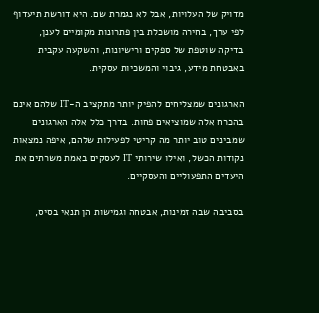מדויק של העלויות, אבל לא נגמרת שם. היא דורשת תיעדוף לפי ערך, בחירה מושכלת בין פתרונות מקומיים לענן, בדיקה שוטפת של ספקים ורישיונות, והשקעה עקבית באבטחת מידע, גיבוי והמשכיות עסקית.

הארגונים שמצליחים להפיק יותר מתקציב ה-IT שלהם אינם בהכרח אלה שמוציאים פחות. בדרך כלל אלה הארגונים שמבינים טוב יותר מה קריטי לפעילות שלהם, איפה נמצאות נקודות הכשל, ואילו שירותי IT לעסקים באמת משרתים את היעדים התפעוליים והעסקיים.

בסביבה שבה זמינות, אבטחה וגמישות הן תנאי בסיס,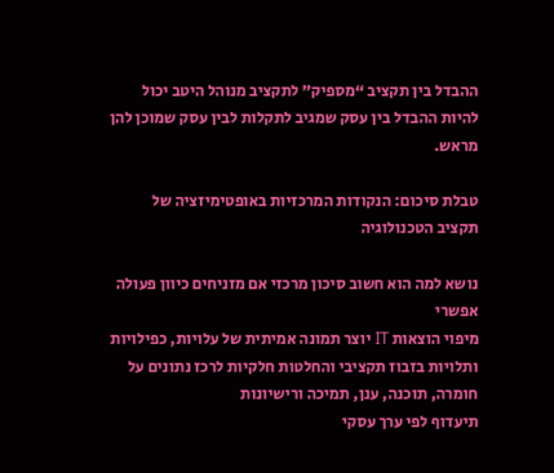ההבדל בין תקציב “מספיק” לתקציב מנוהל היטב יכול להיות ההבדל בין עסק שמגיב לתקלות לבין עסק שמוכן להן מראש.

טבלת סיכום: הנקודות המרכזיות באופטימיזציה של תקציב הטכנולוגיה

נושא למה הוא חשוב סיכון מרכזי אם מזניחים כיוון פעולה אפשרי
מיפוי הוצאות IT יוצר תמונה אמיתית של עלויות, כפילויות ותלויות בזבוז תקציבי והחלטות חלקיות לרכז נתונים על חומרה, תוכנה, ענן, תמיכה ורישיונות
תיעדוף לפי ערך עסקי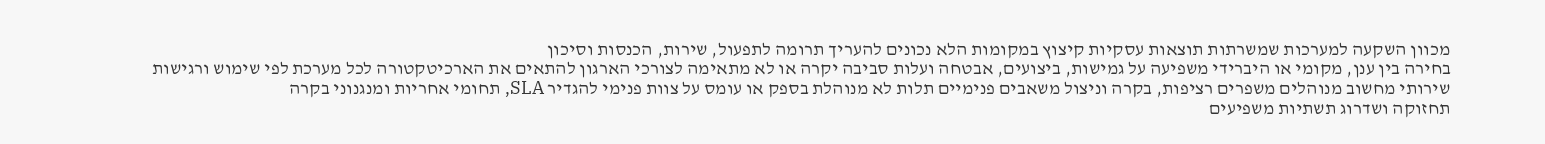מכוון השקעה למערכות שמשרתות תוצאות עסקיות קיצוץ במקומות הלא נכונים להעריך תרומה לתפעול, שירות, הכנסות וסיכון
בחירה בין ענן, מקומי או היברידי משפיעה על גמישות, ביצועים, אבטחה ועלות סביבה יקרה או לא מתאימה לצורכי הארגון להתאים את הארכיטקטורה לכל מערכת לפי שימוש ורגישות
שירותי מחשוב מנוהלים משפרים רציפות, בקרה וניצול משאבים פנימיים תלות לא מנוהלת בספק או עומס על צוות פנימי להגדיר SLA, תחומי אחריות ומנגנוני בקרה
תחזוקה ושדרוג תשתיות משפיעים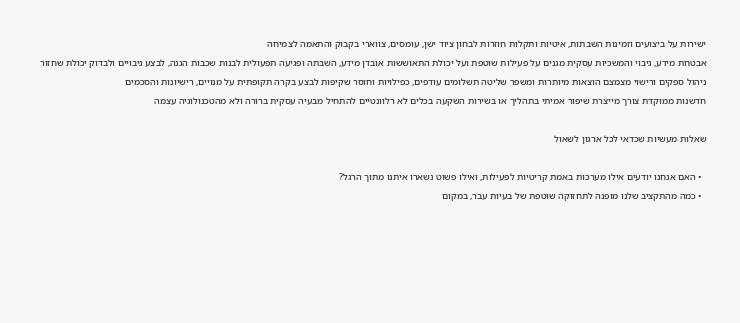ישירות על ביצועים וזמינות השבתות, איטיות ותקלות חוזרות לבחון ציוד ישן, עומסים, צווארי בקבוק והתאמה לצמיחה
אבטחת מידע, גיבוי והמשכיות עסקית מגנים על פעילות שוטפת ועל יכולת התאוששות אובדן מידע, השבתה ופגיעה תפעולית לבנות שכבות הגנה, לבצע גיבויים ולבדוק יכולת שחזור
ניהול ספקים ורישוי מצמצם הוצאות מיותרות ומשפר שליטה תשלומים עודפים, כפילויות וחוסר שקיפות לבצע בקרה תקופתית על מנויים, רישיונות והסכמים
חדשנות ממוקדת צורך מייצרת שיפור אמיתי בתהליך או בשירות השקעה בכלים לא רלוונטיים להתחיל מבעיה עסקית ברורה ולא מהטכנולוגיה עצמה

שאלות מעשיות שכדאי לכל ארגון לשאול

  • האם אנחנו יודעים אילו מערכות באמת קריטיות לפעילות, ואילו פשוט נשארו איתנו מתוך הרגל?
  • כמה מהתקציב שלנו מופנה לתחזוקה שוטפת של בעיות עבר, במקום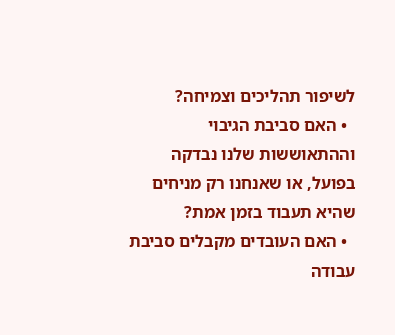לשיפור תהליכים וצמיחה?
  • האם סביבת הגיבוי וההתאוששות שלנו נבדקה בפועל, או שאנחנו רק מניחים שהיא תעבוד בזמן אמת?
  • האם העובדים מקבלים סביבת עבודה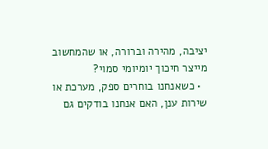יציבה, מהירה וברורה, או שהמחשוב מייצר חיכוך יומיומי סמוי?
  • כשאנחנו בוחרים ספק, מערכת או שירות ענן, האם אנחנו בודקים גם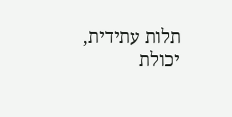תלות עתידית, יכולת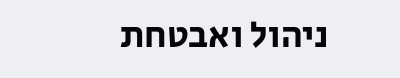ניהול ואבטחת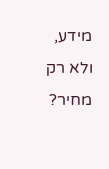מידע, ולא רק מחיר?